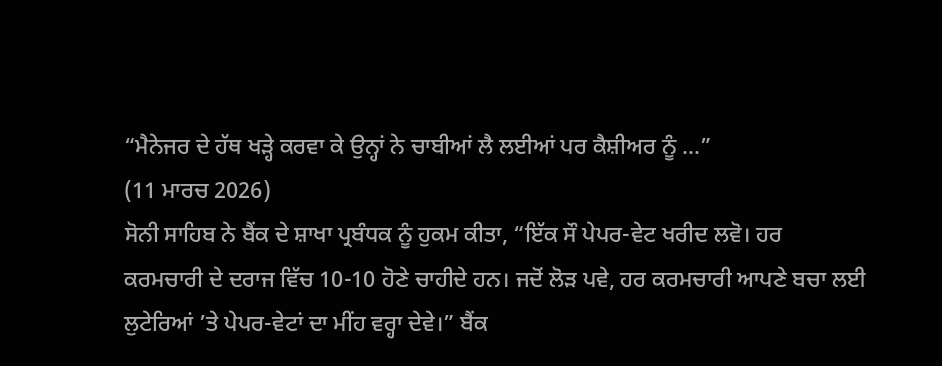“ਮੈਨੇਜਰ ਦੇ ਹੱਥ ਖੜ੍ਹੇ ਕਰਵਾ ਕੇ ਉਨ੍ਹਾਂ ਨੇ ਚਾਬੀਆਂ ਲੈ ਲਈਆਂ ਪਰ ਕੈਸ਼ੀਅਰ ਨੂੰ ...”
(11 ਮਾਰਚ 2026)
ਸੋਨੀ ਸਾਹਿਬ ਨੇ ਬੈਂਕ ਦੇ ਸ਼ਾਖਾ ਪ੍ਰਬੰਧਕ ਨੂੰ ਹੁਕਮ ਕੀਤਾ, “ਇੱਕ ਸੌ ਪੇਪਰ-ਵੇਟ ਖਰੀਦ ਲਵੋ। ਹਰ ਕਰਮਚਾਰੀ ਦੇ ਦਰਾਜ ਵਿੱਚ 10-10 ਹੋਣੇ ਚਾਹੀਦੇ ਹਨ। ਜਦੋਂ ਲੋੜ ਪਵੇ, ਹਰ ਕਰਮਚਾਰੀ ਆਪਣੇ ਬਚਾ ਲਈ ਲੁਟੇਰਿਆਂ ’ਤੇ ਪੇਪਰ-ਵੇਟਾਂ ਦਾ ਮੀਂਹ ਵਰ੍ਹਾ ਦੇਵੇ।” ਬੈਂਕ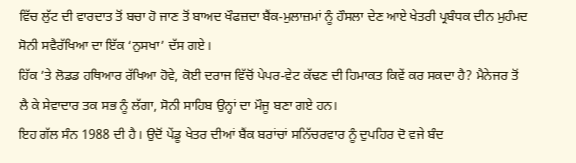ਵਿੱਚ ਲੁੱਟ ਦੀ ਵਾਰਦਾਤ ਤੋਂ ਬਚਾ ਹੋ ਜਾਣ ਤੋਂ ਬਾਅਦ ਖੌਫਜ਼ਦਾ ਬੈਂਕ-ਮੁਲਾਜ਼ਮਾਂ ਨੂੰ ਹੌਸਲਾ ਦੇਣ ਆਏ ਖੇਤਰੀ ਪ੍ਰਬੰਧਕ ਦੀਨ ਮੁਹੰਮਦ ਸੋਨੀ ਸਵੈਰੱਖਿਆ ਦਾ ਇੱਕ ‘ਨੁਸਖਾ’ ਦੱਸ ਗਏ।
ਹਿੱਕ ’ਤੇ ਲੋਡਡ ਹਥਿਆਰ ਰੱਖਿਆ ਹੋਵੇ, ਕੋਈ ਦਰਾਜ ਵਿੱਚੋਂ ਪੇਪਰ-ਵੇਟ ਕੱਢਣ ਦੀ ਹਿਮਾਕਤ ਕਿਵੇਂ ਕਰ ਸਕਦਾ ਹੈ? ਮੈਨੇਜਰ ਤੋਂ ਲੈ ਕੇ ਸੇਵਾਦਾਰ ਤਕ ਸਭ ਨੂੰ ਲੱਗਾ, ਸੋਨੀ ਸਾਹਿਬ ਉਨ੍ਹਾਂ ਦਾ ਮੌਜੂ ਬਣਾ ਗਏ ਹਨ।
ਇਹ ਗੱਲ ਸੰਨ 1988 ਦੀ ਹੈ। ਉਦੋਂ ਪੇਂਡੂ ਖੇਤਰ ਦੀਆਂ ਬੈਂਕ ਬਰਾਂਚਾਂ ਸਨਿੱਚਰਵਾਰ ਨੂੰ ਦੁਪਹਿਰ ਦੋ ਵਜੇ ਬੰਦ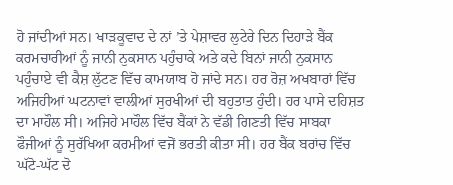ਹੋ ਜਾਂਦੀਆਂ ਸਨ। ਖਾੜਕੂਵਾਦ ਦੇ ਨਾਂ ’ਤੇ ਪੇਸ਼ਾਵਰ ਲੁਟੇਰੇ ਦਿਨ ਦਿਹਾੜੇ ਬੈਂਕ ਕਰਮਚਾਰੀਆਂ ਨੂੰ ਜਾਨੀ ਨੁਕਸਾਨ ਪਹੁੰਚਾਕੇ ਅਤੇ ਕਦੇ ਬਿਨਾਂ ਜਾਨੀ ਨੁਕਸਾਨ ਪਹੁੰਚਾਏ ਵੀ ਕੈਸ਼ ਲੁੱਟਣ ਵਿੱਚ ਕਾਮਯਾਬ ਹੋ ਜਾਂਦੇ ਸਨ। ਹਰ ਰੋਜ਼ ਅਖਬਾਰਾਂ ਵਿੱਚ ਅਜਿਹੀਆਂ ਘਟਨਾਵਾਂ ਵਾਲੀਆਂ ਸੁਰਖੀਆਂ ਦੀ ਬਹੁਤਾਤ ਹੁੰਦੀ। ਹਰ ਪਾਸੇ ਦਹਿਸ਼ਤ ਦਾ ਮਾਹੌਲ ਸੀ। ਅਜਿਹੇ ਮਾਹੌਲ ਵਿੱਚ ਬੈਂਕਾਂ ਨੇ ਵੱਡੀ ਗਿਣਤੀ ਵਿੱਚ ਸਾਬਕਾ ਫੌਜੀਆਂ ਨੂੰ ਸੁਰੱਖਿਆ ਕਰਮੀਆਂ ਵਜੋਂ ਭਰਤੀ ਕੀਤਾ ਸੀ। ਹਰ ਬੈਂਕ ਬਰਾਂਚ ਵਿੱਚ ਘੱਟੋ-ਘੱਟ ਦੋ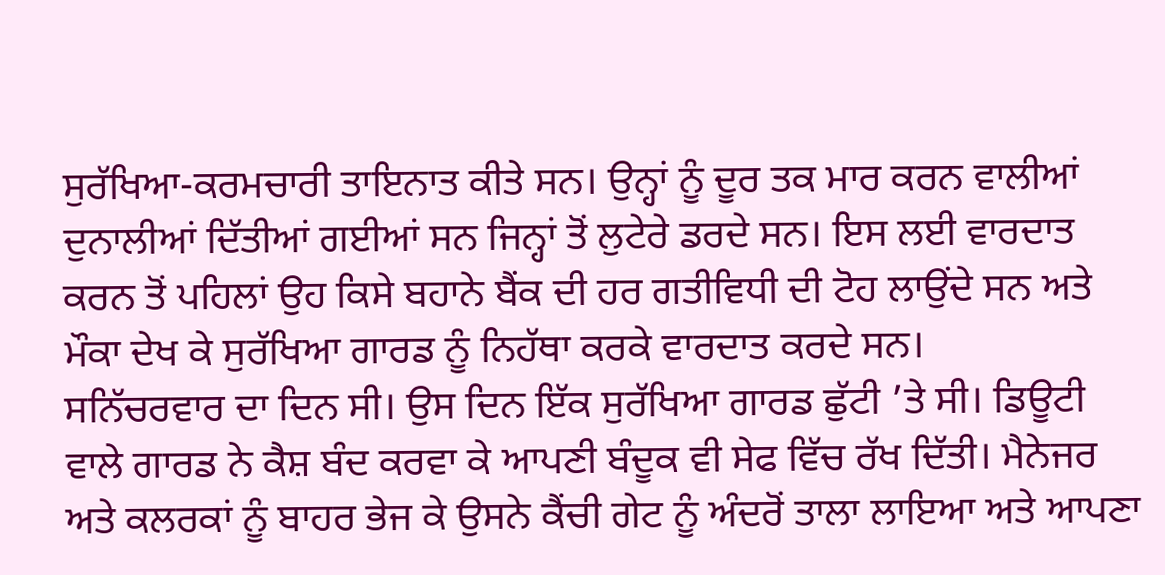ਸੁਰੱਖਿਆ-ਕਰਮਚਾਰੀ ਤਾਇਨਾਤ ਕੀਤੇ ਸਨ। ਉਨ੍ਹਾਂ ਨੂੰ ਦੂਰ ਤਕ ਮਾਰ ਕਰਨ ਵਾਲੀਆਂ ਦੁਨਾਲੀਆਂ ਦਿੱਤੀਆਂ ਗਈਆਂ ਸਨ ਜਿਨ੍ਹਾਂ ਤੋਂ ਲੁਟੇਰੇ ਡਰਦੇ ਸਨ। ਇਸ ਲਈ ਵਾਰਦਾਤ ਕਰਨ ਤੋਂ ਪਹਿਲਾਂ ਉਹ ਕਿਸੇ ਬਹਾਨੇ ਬੈਂਕ ਦੀ ਹਰ ਗਤੀਵਿਧੀ ਦੀ ਟੋਹ ਲਾਉਂਦੇ ਸਨ ਅਤੇ ਮੌਕਾ ਦੇਖ ਕੇ ਸੁਰੱਖਿਆ ਗਾਰਡ ਨੂੰ ਨਿਹੱਥਾ ਕਰਕੇ ਵਾਰਦਾਤ ਕਰਦੇ ਸਨ।
ਸਨਿੱਚਰਵਾਰ ਦਾ ਦਿਨ ਸੀ। ਉਸ ਦਿਨ ਇੱਕ ਸੁਰੱਖਿਆ ਗਾਰਡ ਛੁੱਟੀ ’ਤੇ ਸੀ। ਡਿਊਟੀ ਵਾਲੇ ਗਾਰਡ ਨੇ ਕੈਸ਼ ਬੰਦ ਕਰਵਾ ਕੇ ਆਪਣੀ ਬੰਦੂਕ ਵੀ ਸੇਫ ਵਿੱਚ ਰੱਖ ਦਿੱਤੀ। ਮੈਨੇਜਰ ਅਤੇ ਕਲਰਕਾਂ ਨੂੰ ਬਾਹਰ ਭੇਜ ਕੇ ਉਸਨੇ ਕੈਂਚੀ ਗੇਟ ਨੂੰ ਅੰਦਰੋਂ ਤਾਲਾ ਲਾਇਆ ਅਤੇ ਆਪਣਾ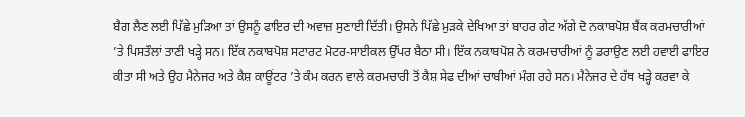ਬੈਗ ਲੈਣ ਲਈ ਪਿੱਛੇ ਮੁੜਿਆ ਤਾਂ ਉਸਨੂੰ ਫਾਇਰ ਦੀ ਅਵਾਜ਼ ਸੁਣਾਈ ਦਿੱਤੀ। ਉਸਨੇ ਪਿੱਛੇ ਮੁੜਕੇ ਦੇਖਿਆ ਤਾਂ ਬਾਹਰ ਗੇਟ ਅੱਗੇ ਦੋ ਨਕਾਬਪੋਸ਼ ਬੈਂਕ ਕਰਮਚਾਰੀਆਂ ’ਤੇ ਪਿਸਤੌਲਾਂ ਤਾਣੀ ਖੜ੍ਹੇ ਸਨ। ਇੱਕ ਨਕਾਬਪੋਸ਼ ਸਟਾਰਟ ਮੋਟਰ-ਸਾਈਕਲ ਉੱਪਰ ਬੈਠਾ ਸੀ। ਇੱਕ ਨਕਾਬਪੋਸ਼ ਨੇ ਕਰਮਚਾਰੀਆਂ ਨੂੰ ਡਰਾਉਣ ਲਈ ਹਵਾਈ ਫਾਇਰ ਕੀਤਾ ਸੀ ਅਤੇ ਉਹ ਮੈਨੇਜਰ ਅਤੇ ਕੈਸ਼ ਕਾਊਂਟਰ ’ਤੇ ਕੰਮ ਕਰਨ ਵਾਲੇ ਕਰਮਚਾਰੀ ਤੋਂ ਕੈਸ਼ ਸੇਫ ਦੀਆਂ ਚਾਬੀਆਂ ਮੰਗ ਰਹੇ ਸਨ। ਮੈਨੇਜਰ ਦੇ ਹੱਥ ਖੜ੍ਹੇ ਕਰਵਾ ਕੇ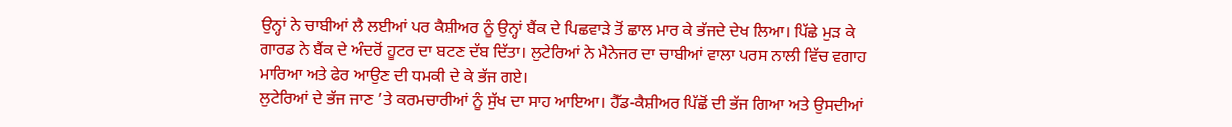ਉਨ੍ਹਾਂ ਨੇ ਚਾਬੀਆਂ ਲੈ ਲਈਆਂ ਪਰ ਕੈਸ਼ੀਅਰ ਨੂੰ ਉਨ੍ਹਾਂ ਬੈਂਕ ਦੇ ਪਿਛਵਾੜੇ ਤੋਂ ਛਾਲ ਮਾਰ ਕੇ ਭੱਜਦੇ ਦੇਖ ਲਿਆ। ਪਿੱਛੇ ਮੁੜ ਕੇ ਗਾਰਡ ਨੇ ਬੈਂਕ ਦੇ ਅੰਦਰੋਂ ਹੂਟਰ ਦਾ ਬਟਣ ਦੱਬ ਦਿੱਤਾ। ਲੁਟੇਰਿਆਂ ਨੇ ਮੈਨੇਜਰ ਦਾ ਚਾਬੀਆਂ ਵਾਲਾ ਪਰਸ ਨਾਲੀ ਵਿੱਚ ਵਗਾਹ ਮਾਰਿਆ ਅਤੇ ਫੇਰ ਆਉਣ ਦੀ ਧਮਕੀ ਦੇ ਕੇ ਭੱਜ ਗਏ।
ਲੁਟੇਰਿਆਂ ਦੇ ਭੱਜ ਜਾਣ ’ਤੇ ਕਰਮਚਾਰੀਆਂ ਨੂੰ ਸੁੱਖ ਦਾ ਸਾਹ ਆਇਆ। ਹੈੱਡ-ਕੈਸ਼ੀਅਰ ਪਿੱਛੋਂ ਦੀ ਭੱਜ ਗਿਆ ਅਤੇ ਉਸਦੀਆਂ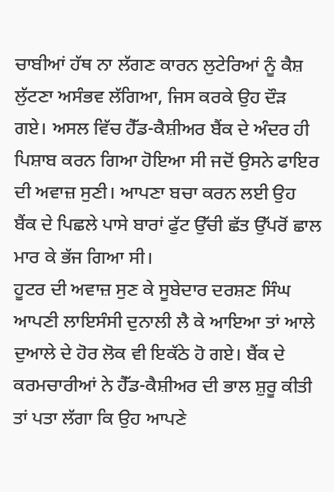ਚਾਬੀਆਂ ਹੱਥ ਨਾ ਲੱਗਣ ਕਾਰਨ ਲੁਟੇਰਿਆਂ ਨੂੰ ਕੈਸ਼ ਲੁੱਟਣਾ ਅਸੰਭਵ ਲੱਗਿਆ, ਜਿਸ ਕਰਕੇ ਉਹ ਦੌੜ ਗਏ। ਅਸਲ ਵਿੱਚ ਹੈੱਡ-ਕੈਸ਼ੀਅਰ ਬੈਂਕ ਦੇ ਅੰਦਰ ਹੀ ਪਿਸ਼ਾਬ ਕਰਨ ਗਿਆ ਹੋਇਆ ਸੀ ਜਦੋਂ ਉਸਨੇ ਫਾਇਰ ਦੀ ਅਵਾਜ਼ ਸੁਣੀ। ਆਪਣਾ ਬਚਾ ਕਰਨ ਲਈ ਉਹ ਬੈਂਕ ਦੇ ਪਿਛਲੇ ਪਾਸੇ ਬਾਰਾਂ ਫੁੱਟ ਉੱਚੀ ਛੱਤ ਉੱਪਰੋਂ ਛਾਲ ਮਾਰ ਕੇ ਭੱਜ ਗਿਆ ਸੀ।
ਹੂਟਰ ਦੀ ਅਵਾਜ਼ ਸੁਣ ਕੇ ਸੂਬੇਦਾਰ ਦਰਸ਼ਣ ਸਿੰਘ ਆਪਣੀ ਲਾਇਸੰਸੀ ਦੁਨਾਲੀ ਲੈ ਕੇ ਆਇਆ ਤਾਂ ਆਲੇ ਦੁਆਲੇ ਦੇ ਹੋਰ ਲੋਕ ਵੀ ਇਕੱਠੇ ਹੋ ਗਏ। ਬੈਂਕ ਦੇ ਕਰਮਚਾਰੀਆਂ ਨੇ ਹੈੱਡ-ਕੈਸ਼ੀਅਰ ਦੀ ਭਾਲ ਸ਼ੁਰੂ ਕੀਤੀ ਤਾਂ ਪਤਾ ਲੱਗਾ ਕਿ ਉਹ ਆਪਣੇ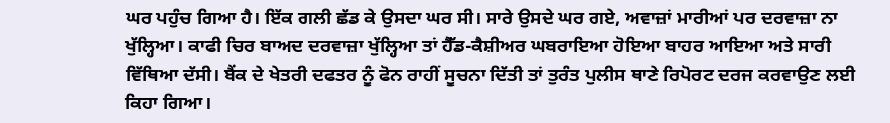ਘਰ ਪਹੁੰਚ ਗਿਆ ਹੈ। ਇੱਕ ਗਲੀ ਛੱਡ ਕੇ ਉਸਦਾ ਘਰ ਸੀ। ਸਾਰੇ ਉਸਦੇ ਘਰ ਗਏ, ਅਵਾਜ਼ਾਂ ਮਾਰੀਆਂ ਪਰ ਦਰਵਾਜ਼ਾ ਨਾ ਖੁੱਲ੍ਹਿਆ। ਕਾਫੀ ਚਿਰ ਬਾਅਦ ਦਰਵਾਜ਼ਾ ਖੁੱਲ੍ਹਿਆ ਤਾਂ ਹੈੱਡ-ਕੈਸ਼ੀਅਰ ਘਬਰਾਇਆ ਹੋਇਆ ਬਾਹਰ ਆਇਆ ਅਤੇ ਸਾਰੀ ਵਿੱਥਿਆ ਦੱਸੀ। ਬੈਂਕ ਦੇ ਖੇਤਰੀ ਦਫਤਰ ਨੂੰ ਫੋਨ ਰਾਹੀਂ ਸੂਚਨਾ ਦਿੱਤੀ ਤਾਂ ਤੁਰੰਤ ਪੁਲੀਸ ਥਾਣੇ ਰਿਪੋਰਟ ਦਰਜ ਕਰਵਾਉਣ ਲਈ ਕਿਹਾ ਗਿਆ।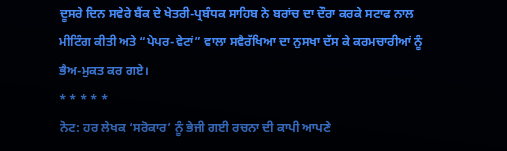ਦੂਸਰੇ ਦਿਨ ਸਵੇਰੇ ਬੈਂਕ ਦੇ ਖੇਤਰੀ-ਪ੍ਰਬੰਧਕ ਸਾਹਿਬ ਨੇ ਬਰਾਂਚ ਦਾ ਦੌਰਾ ਕਰਕੇ ਸਟਾਫ ਨਾਲ ਮੀਟਿੰਗ ਕੀਤੀ ਅਤੇ “ਪੇਪਰ-ਵੇਟਾਂ” ਵਾਲਾ ਸਵੈਰੱਖਿਆ ਦਾ ਨੁਸਖਾ ਦੱਸ ਕੇ ਕਰਮਚਾਰੀਆਂ ਨੂੰ ਭੈਅ-ਮੁਕਤ ਕਰ ਗਏ।
* * * * *
ਨੋਟ: ਹਰ ਲੇਖਕ ‘ਸਰੋਕਾਰ’ ਨੂੰ ਭੇਜੀ ਗਈ ਰਚਨਾ ਦੀ ਕਾਪੀ ਆਪਣੇ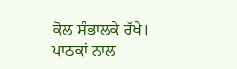ਕੋਲ ਸੰਭਾਲਕੇ ਰੱਖੇ।
ਪਾਠਕਾਂ ਨਾਲ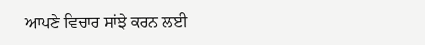ਆਪਣੇ ਵਿਚਾਰ ਸਾਂਝੇ ਕਰਨ ਲਈ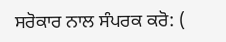ਸਰੋਕਾਰ ਨਾਲ ਸੰਪਰਕ ਕਰੋ: (